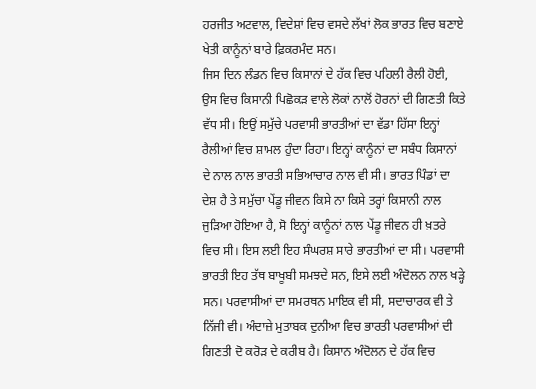ਹਰਜੀਤ ਅਟਵਾਲ, ਵਿਦੇਸ਼ਾਂ ਵਿਚ ਵਸਦੇ ਲੱਖਾਂ ਲੋਕ ਭਾਰਤ ਵਿਚ ਬਣਾਏ ਖੇਤੀ ਕਾਨੂੰਨਾਂ ਬਾਰੇ ਫ਼ਿਕਰਮੰਦ ਸਨ।
ਜਿਸ ਦਿਨ ਲੰਡਨ ਵਿਚ ਕਿਸਾਨਾਂ ਦੇ ਹੱਕ ਵਿਚ ਪਹਿਲੀ ਰੈਲੀ ਹੋਈ, ਉਸ ਵਿਚ ਕਿਸਾਨੀ ਪਿਛੋਕੜ ਵਾਲੇ ਲੋਕਾਂ ਨਾਲੋਂ ਹੋਰਨਾਂ ਦੀ ਗਿਣਤੀ ਕਿਤੇ ਵੱਧ ਸੀ। ਇਉਂ ਸਮੁੱਚੇ ਪਰਵਾਸੀ ਭਾਰਤੀਆਂ ਦਾ ਵੱਡਾ ਹਿੱਸਾ ਇਨ੍ਹਾਂ ਰੈਲੀਆਂ ਵਿਚ ਸ਼ਾਮਲ ਹੁੰਦਾ ਰਿਹਾ। ਇਨ੍ਹਾਂ ਕਾਨੂੰਨਾਂ ਦਾ ਸਬੰਧ ਕਿਸਾਨਾਂ ਦੇ ਨਾਲ ਨਾਲ ਭਾਰਤੀ ਸਭਿਆਚਾਰ ਨਾਲ ਵੀ ਸੀ। ਭਾਰਤ ਪਿੰਡਾਂ ਦਾ ਦੇਸ਼ ਹੈ ਤੇ ਸਮੁੱਚਾ ਪੇਂਡੂ ਜੀਵਨ ਕਿਸੇ ਨਾ ਕਿਸੇ ਤਰ੍ਹਾਂ ਕਿਸਾਨੀ ਨਾਲ ਜੁੜਿਆ ਹੋਇਆ ਹੈ, ਸੋ ਇਨ੍ਹਾਂ ਕਾਨੂੰਨਾਂ ਨਾਲ ਪੇਂਡੂ ਜੀਵਨ ਹੀ ਖ਼ਤਰੇ ਵਿਚ ਸੀ। ਇਸ ਲਈ ਇਹ ਸੰਘਰਸ਼ ਸਾਰੇ ਭਾਰਤੀਆਂ ਦਾ ਸੀ। ਪਰਵਾਸੀ ਭਾਰਤੀ ਇਹ ਤੱਥ ਬਾਖੂਬੀ ਸਮਝਦੇ ਸਨ, ਇਸੇ ਲਈ ਅੰਦੋਲਨ ਨਾਲ ਖੜ੍ਹੇ ਸਨ। ਪਰਵਾਸੀਆਂ ਦਾ ਸਮਰਥਨ ਮਾਇਕ ਵੀ ਸੀ, ਸਦਾਚਾਰਕ ਵੀ ਤੇ ਨਿੱਜੀ ਵੀ। ਅੰਦਾਜ਼ੇ ਮੁਤਾਬਕ ਦੁਨੀਆ ਵਿਚ ਭਾਰਤੀ ਪਰਵਾਸੀਆਂ ਦੀ ਗਿਣਤੀ ਦੋ ਕਰੋੜ ਦੇ ਕਰੀਬ ਹੈ। ਕਿਸਾਨ ਅੰਦੋਲਨ ਦੇ ਹੱਕ ਵਿਚ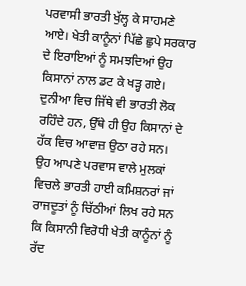ਪਰਵਾਸੀ ਭਾਰਤੀ ਖੁੱਲ੍ਹ ਕੇ ਸਾਹਮਣੇ ਆਏ। ਖੇਤੀ ਕਾਨੂੰਨਾਂ ਪਿੱਛੇ ਛੁਪੇ ਸਰਕਾਰ ਦੇ ਇਰਾਇਆਂ ਨੂੰ ਸਮਝਦਿਆਂ ਉਹ ਕਿਸਾਨਾਂ ਨਾਲ ਡਟ ਕੇ ਖੜ੍ਹ ਗਏ। ਦੁਨੀਆ ਵਿਚ ਜਿੱਥੇ ਵੀ ਭਾਰਤੀ ਲੋਕ ਰਹਿੰਦੇ ਹਨ, ਉੱਥੇ ਹੀ ਉਹ ਕਿਸਾਨਾਂ ਦੇ ਹੱਕ ਵਿਚ ਆਵਾਜ਼ ਉਠਾ ਰਹੇ ਸਨ।
ਉਹ ਆਪਣੇ ਪਰਵਾਸ ਵਾਲੇ ਮੁਲਕਾਂ ਵਿਚਲੇ ਭਾਰਤੀ ਹਾਈ ਕਮਿਸ਼ਨਰਾਂ ਜਾਂ ਰਾਜਦੂਤਾਂ ਨੂੰ ਚਿੱਠੀਆਂ ਲਿਖ ਰਹੇ ਸਨ ਕਿ ਕਿਸਾਨੀ ਵਿਰੋਧੀ ਖੇਤੀ ਕਾਨੂੰਨਾਂ ਨੂੰ ਰੱਦ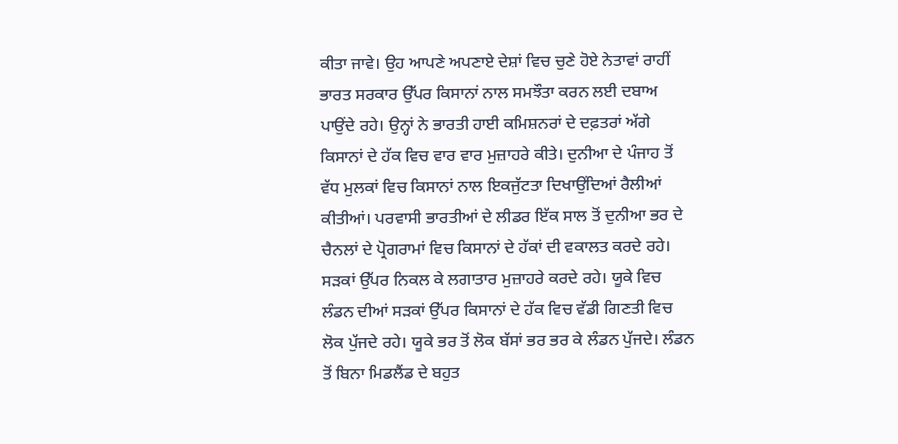ਕੀਤਾ ਜਾਵੇ। ਉਹ ਆਪਣੇ ਅਪਣਾਏ ਦੇਸ਼ਾਂ ਵਿਚ ਚੁਣੇ ਹੋਏ ਨੇਤਾਵਾਂ ਰਾਹੀਂ ਭਾਰਤ ਸਰਕਾਰ ਉੱਪਰ ਕਿਸਾਨਾਂ ਨਾਲ ਸਮਝੌਤਾ ਕਰਨ ਲਈ ਦਬਾਅ ਪਾਉਂਦੇ ਰਹੇ। ਉਨ੍ਹਾਂ ਨੇ ਭਾਰਤੀ ਹਾਈ ਕਮਿਸ਼ਨਰਾਂ ਦੇ ਦਫ਼ਤਰਾਂ ਅੱਗੇ ਕਿਸਾਨਾਂ ਦੇ ਹੱਕ ਵਿਚ ਵਾਰ ਵਾਰ ਮੁਜ਼ਾਹਰੇ ਕੀਤੇ। ਦੁਨੀਆ ਦੇ ਪੰਜਾਹ ਤੋਂ ਵੱਧ ਮੁਲਕਾਂ ਵਿਚ ਕਿਸਾਨਾਂ ਨਾਲ ਇਕਜੁੱਟਤਾ ਦਿਖਾਉਂਦਿਆਂ ਰੈਲੀਆਂ ਕੀਤੀਆਂ। ਪਰਵਾਸੀ ਭਾਰਤੀਆਂ ਦੇ ਲੀਡਰ ਇੱਕ ਸਾਲ ਤੋਂ ਦੁਨੀਆ ਭਰ ਦੇ ਚੈਨਲਾਂ ਦੇ ਪ੍ਰੋਗਰਾਮਾਂ ਵਿਚ ਕਿਸਾਨਾਂ ਦੇ ਹੱਕਾਂ ਦੀ ਵਕਾਲਤ ਕਰਦੇ ਰਹੇ। ਸੜਕਾਂ ਉੱਪਰ ਨਿਕਲ ਕੇ ਲਗਾਤਾਰ ਮੁਜ਼ਾਹਰੇ ਕਰਦੇ ਰਹੇ। ਯੂਕੇ ਵਿਚ ਲੰਡਨ ਦੀਆਂ ਸੜਕਾਂ ਉੱਪਰ ਕਿਸਾਨਾਂ ਦੇ ਹੱਕ ਵਿਚ ਵੱਡੀ ਗਿਣਤੀ ਵਿਚ ਲੋਕ ਪੁੱਜਦੇ ਰਹੇ। ਯੂਕੇ ਭਰ ਤੋਂ ਲੋਕ ਬੱਸਾਂ ਭਰ ਭਰ ਕੇ ਲੰਡਨ ਪੁੱਜਦੇ। ਲੰਡਨ ਤੋਂ ਬਿਨਾ ਮਿਡਲੈਂਡ ਦੇ ਬਹੁਤ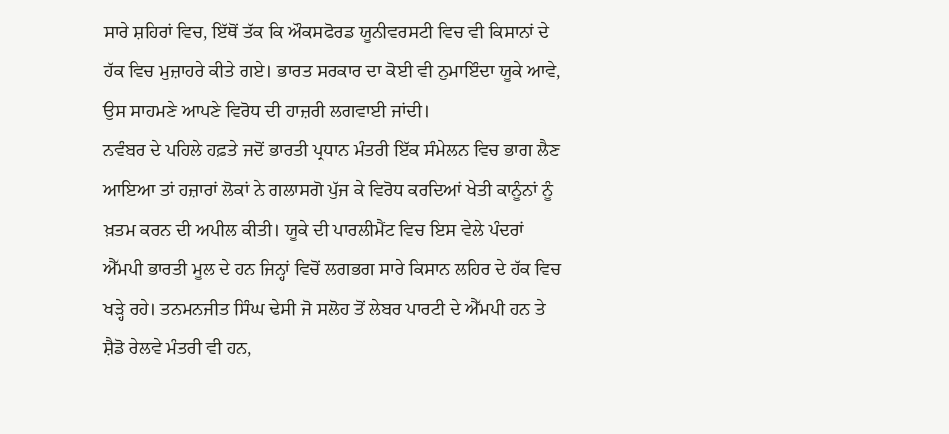ਸਾਰੇ ਸ਼ਹਿਰਾਂ ਵਿਚ, ਇੱਥੋਂ ਤੱਕ ਕਿ ਔਕਸਫੋਰਡ ਯੂਨੀਵਰਸਟੀ ਵਿਚ ਵੀ ਕਿਸਾਨਾਂ ਦੇ ਹੱਕ ਵਿਚ ਮੁਜ਼ਾਹਰੇ ਕੀਤੇ ਗਏ। ਭਾਰਤ ਸਰਕਾਰ ਦਾ ਕੋਈ ਵੀ ਨੁਮਾਇੰਦਾ ਯੂਕੇ ਆਵੇ, ਉਸ ਸਾਹਮਣੇ ਆਪਣੇ ਵਿਰੋਧ ਦੀ ਹਾਜ਼ਰੀ ਲਗਵਾਈ ਜਾਂਦੀ।
ਨਵੰਬਰ ਦੇ ਪਹਿਲੇ ਹਫ਼ਤੇ ਜਦੋਂ ਭਾਰਤੀ ਪ੍ਰਧਾਨ ਮੰਤਰੀ ਇੱਕ ਸੰਮੇਲਨ ਵਿਚ ਭਾਗ ਲੈਣ ਆਇਆ ਤਾਂ ਹਜ਼ਾਰਾਂ ਲੋਕਾਂ ਨੇ ਗਲਾਸਗੋ ਪੁੱਜ ਕੇ ਵਿਰੋਧ ਕਰਦਿਆਂ ਖੇਤੀ ਕਾਨੂੰਨਾਂ ਨੂੰ ਖ਼ਤਮ ਕਰਨ ਦੀ ਅਪੀਲ ਕੀਤੀ। ਯੂਕੇ ਦੀ ਪਾਰਲੀਮੈਂਟ ਵਿਚ ਇਸ ਵੇਲੇ ਪੰਦਰਾਂ ਐੱਮਪੀ ਭਾਰਤੀ ਮੂਲ ਦੇ ਹਨ ਜਿਨ੍ਹਾਂ ਵਿਚੋਂ ਲਗਭਗ ਸਾਰੇ ਕਿਸਾਨ ਲਹਿਰ ਦੇ ਹੱਕ ਵਿਚ ਖੜ੍ਹੇ ਰਹੇ। ਤਨਮਨਜੀਤ ਸਿੰਘ ਢੇਸੀ ਜੋ ਸਲੋਹ ਤੋਂ ਲੇਬਰ ਪਾਰਟੀ ਦੇ ਐੱਮਪੀ ਹਨ ਤੇ ਸ਼ੈਡੋ ਰੇਲਵੇ ਮੰਤਰੀ ਵੀ ਹਨ,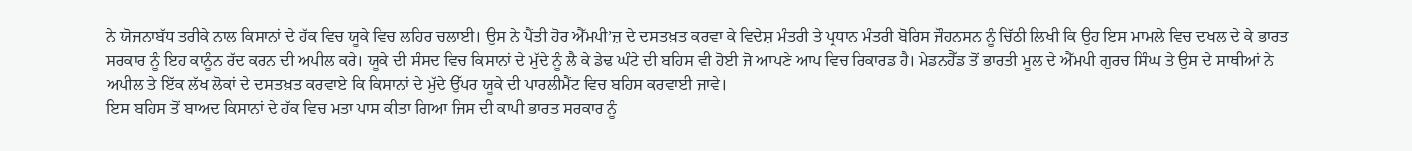ਨੇ ਯੋਜਨਾਬੱਧ ਤਰੀਕੇ ਨਾਲ ਕਿਸਾਨਾਂ ਦੇ ਹੱਕ ਵਿਚ ਯੂਕੇ ਵਿਚ ਲਹਿਰ ਚਲਾਈ। ਉਸ ਨੇ ਪੈਂਤੀ ਹੋਰ ਐੱਮਪੀ’ਜ਼ ਦੇ ਦਸਤਖ਼ਤ ਕਰਵਾ ਕੇ ਵਿਦੇਸ਼ ਮੰਤਰੀ ਤੇ ਪ੍ਰਧਾਨ ਮੰਤਰੀ ਬੋਰਿਸ ਜੌਹਨਸਨ ਨੂੰ ਚਿੱਠੀ ਲਿਖੀ ਕਿ ਉਹ ਇਸ ਮਾਮਲੇ ਵਿਚ ਦਖਲ ਦੇ ਕੇ ਭਾਰਤ ਸਰਕਾਰ ਨੂੰ ਇਹ ਕਾਨੂੰਨ ਰੱਦ ਕਰਨ ਦੀ ਅਪੀਲ ਕਰੇ। ਯੂਕੇ ਦੀ ਸੰਸਦ ਵਿਚ ਕਿਸਾਨਾਂ ਦੇ ਮੁੱਦੇ ਨੂੰ ਲੈ ਕੇ ਡੇਢ ਘੰਟੇ ਦੀ ਬਹਿਸ ਵੀ ਹੋਈ ਜੋ ਆਪਣੇ ਆਪ ਵਿਚ ਰਿਕਾਰਡ ਹੈ। ਮੇਡਨਹੈੱਡ ਤੋਂ ਭਾਰਤੀ ਮੂਲ ਦੇ ਐੱਮਪੀ ਗੁਰਚ ਸਿੰਘ ਤੇ ਉਸ ਦੇ ਸਾਥੀਆਂ ਨੇ ਅਪੀਲ ਤੇ ਇੱਕ ਲੱਖ ਲੋਕਾਂ ਦੇ ਦਸਤਖ਼ਤ ਕਰਵਾਏ ਕਿ ਕਿਸਾਨਾਂ ਦੇ ਮੁੱਦੇ ਉੱਪਰ ਯੂਕੇ ਦੀ ਪਾਰਲੀਮੈਂਟ ਵਿਚ ਬਹਿਸ ਕਰਵਾਈ ਜਾਵੇ।
ਇਸ ਬਹਿਸ ਤੋਂ ਬਾਅਦ ਕਿਸਾਨਾਂ ਦੇ ਹੱਕ ਵਿਚ ਮਤਾ ਪਾਸ ਕੀਤਾ ਗਿਆ ਜਿਸ ਦੀ ਕਾਪੀ ਭਾਰਤ ਸਰਕਾਰ ਨੂੰ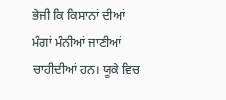ਭੇਜੀ ਕਿ ਕਿਸਾਨਾਂ ਦੀਆਂ ਮੰਗਾਂ ਮੰਨੀਆਂ ਜਾਣੀਆਂ ਚਾਹੀਦੀਆਂ ਹਨ। ਯੂਕੇ ਵਿਚ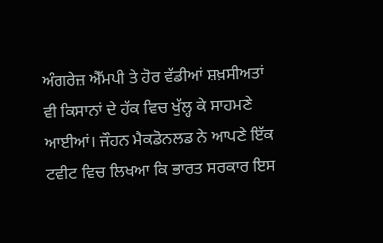ਅੰਗਰੇਜ਼ ਐੱਮਪੀ ਤੇ ਹੋਰ ਵੱਡੀਆਂ ਸ਼ਖ਼ਸੀਅਤਾਂ ਵੀ ਕਿਸਾਨਾਂ ਦੇ ਹੱਕ ਵਿਚ ਖੁੱਲ੍ਹ ਕੇ ਸਾਹਮਣੇ ਆਈਆਂ। ਜੌਹਨ ਮੈਕਡੋਨਲਡ ਨੇ ਆਪਣੇ ਇੱਕ ਟਵੀਟ ਵਿਚ ਲਿਖਆ ਕਿ ਭਾਰਤ ਸਰਕਾਰ ਇਸ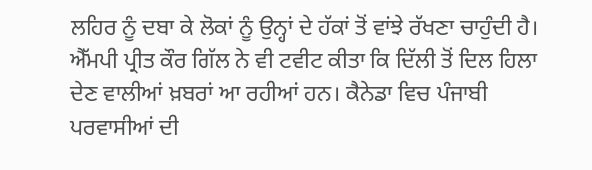ਲਹਿਰ ਨੂੰ ਦਬਾ ਕੇ ਲੋਕਾਂ ਨੂੰ ਉਨ੍ਹਾਂ ਦੇ ਹੱਕਾਂ ਤੋਂ ਵਾਂਝੇ ਰੱਖਣਾ ਚਾਹੁੰਦੀ ਹੈ। ਐੱਮਪੀ ਪ੍ਰੀਤ ਕੌਰ ਗਿੱਲ ਨੇ ਵੀ ਟਵੀਟ ਕੀਤਾ ਕਿ ਦਿੱਲੀ ਤੋਂ ਦਿਲ ਹਿਲਾ ਦੇਣ ਵਾਲੀਆਂ ਖ਼ਬਰਾਂ ਆ ਰਹੀਆਂ ਹਨ। ਕੈਨੇਡਾ ਵਿਚ ਪੰਜਾਬੀ ਪਰਵਾਸੀਆਂ ਦੀ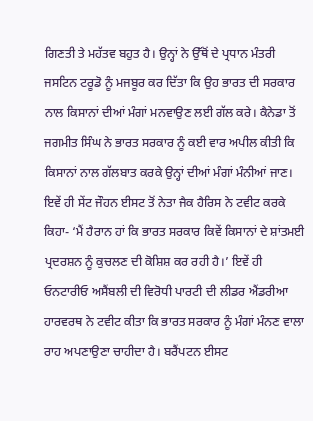ਗਿਣਤੀ ਤੇ ਮਹੱਤਵ ਬਹੁਤ ਹੈ। ਉਨ੍ਹਾਂ ਨੇ ਉੱਥੋਂ ਦੇ ਪ੍ਰਧਾਨ ਮੰਤਰੀ ਜਸਟਿਨ ਟਰੂਡੋ ਨੂੰ ਮਜਬੂਰ ਕਰ ਦਿੱਤਾ ਕਿ ਉਹ ਭਾਰਤ ਦੀ ਸਰਕਾਰ ਨਾਲ ਕਿਸਾਨਾਂ ਦੀਆਂ ਮੰਗਾਂ ਮਨਵਾਉਣ ਲਈ ਗੱਲ ਕਰੇ। ਕੈਨੇਡਾ ਤੋਂ ਜਗਮੀਤ ਸਿੰਘ ਨੇ ਭਾਰਤ ਸਰਕਾਰ ਨੂੰ ਕਈ ਵਾਰ ਅਪੀਲ ਕੀਤੀ ਕਿ ਕਿਸਾਨਾਂ ਨਾਲ ਗੱਲਬਾਤ ਕਰਕੇ ਉਨ੍ਹਾਂ ਦੀਆਂ ਮੰਗਾਂ ਮੰਨੀਆਂ ਜਾਣ।
ਇਵੇਂ ਹੀ ਸੇਂਟ ਜੌਹਨ ਈਸਟ ਤੋਂ ਨੇਤਾ ਜੈਕ ਹੈਰਿਸ ਨੇ ਟਵੀਟ ਕਰਕੇ ਕਿਹਾ- ‘ਮੈਂ ਹੈਰਾਨ ਹਾਂ ਕਿ ਭਾਰਤ ਸਰਕਾਰ ਕਿਵੇਂ ਕਿਸਾਨਾਂ ਦੇ ਸ਼ਾਂਤਮਈ ਪ੍ਰਦਰਸ਼ਨ ਨੂੰ ਕੁਚਲਣ ਦੀ ਕੋਸ਼ਿਸ਼ ਕਰ ਰਹੀ ਹੈ।’ ਇਵੇਂ ਹੀ ਓਨਟਾਰੀਓ ਅਸੈਂਬਲੀ ਦੀ ਵਿਰੋਧੀ ਪਾਰਟੀ ਦੀ ਲੀਡਰ ਐਂਡਰੀਆ ਹਾਰਵਰਥ ਨੇ ਟਵੀਟ ਕੀਤਾ ਕਿ ਭਾਰਤ ਸਰਕਾਰ ਨੂੰ ਮੰਗਾਂ ਮੰਨਣ ਵਾਲਾ ਰਾਹ ਅਪਣਾਉਣਾ ਚਾਹੀਦਾ ਹੈ। ਬਰੈਂਪਟਨ ਈਸਟ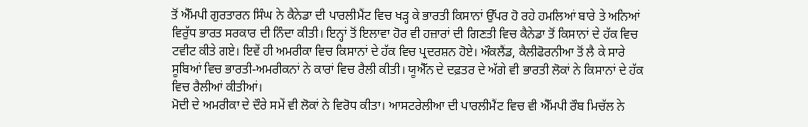ਤੋਂ ਐੱਮਪੀ ਗੁਰਤਾਰਨ ਸਿੰਘ ਨੇ ਕੈਨੇਡਾ ਦੀ ਪਾਰਲੀਮੈਂਟ ਵਿਚ ਖੜ੍ਹ ਕੇ ਭਾਰਤੀ ਕਿਸਾਨਾਂ ਉੱਪਰ ਹੋ ਰਹੇ ਹਮਲਿਆਂ ਬਾਰੇ ਤੇ ਅਨਿਆਂ ਵਿਰੁੱਧ ਭਾਰਤ ਸਰਕਾਰ ਦੀ ਨਿੰਦਾ ਕੀਤੀ। ਇਨ੍ਹਾਂ ਤੋਂ ਇਲਾਵਾ ਹੋਰ ਵੀ ਹਜ਼ਾਰਾਂ ਦੀ ਗਿਣਤੀ ਵਿਚ ਕੈਨੇਡਾ ਤੋਂ ਕਿਸਾਨਾਂ ਦੇ ਹੱਕ ਵਿਚ ਟਵੀਟ ਕੀਤੇ ਗਏ। ਇਵੇਂ ਹੀ ਅਮਰੀਕਾ ਵਿਚ ਕਿਸਾਨਾਂ ਦੇ ਹੱਕ ਵਿਚ ਪ੍ਰਦਰਸ਼ਨ ਹੋਏ। ਔਕਲੈਂਡ, ਕੈਲੀਫੋਰਨੀਆ ਤੋਂ ਲੈ ਕੇ ਸਾਰੇ ਸੂਬਿਆਂ ਵਿਚ ਭਾਰਤੀ-ਅਮਰੀਕਨਾਂ ਨੇ ਕਾਰਾਂ ਵਿਚ ਰੈਲੀ ਕੀਤੀ। ਯੂਐੱਨ ਦੇ ਦਫ਼ਤਰ ਦੇ ਅੱਗੇ ਵੀ ਭਾਰਤੀ ਲੋਕਾਂ ਨੇ ਕਿਸਾਨਾਂ ਦੇ ਹੱਕ ਵਿਚ ਰੈਲੀਆਂ ਕੀਤੀਆਂ।
ਮੋਦੀ ਦੇ ਅਮਰੀਕਾ ਦੇ ਦੌਰੇ ਸਮੇਂ ਵੀ ਲੋਕਾਂ ਨੇ ਵਿਰੋਧ ਕੀਤਾ। ਆਸਟਰੇਲੀਆ ਦੀ ਪਾਰਲੀਮੈਂਟ ਵਿਚ ਵੀ ਐੱਮਪੀ ਰੌਬ ਮਿਚੱਲ ਨੇ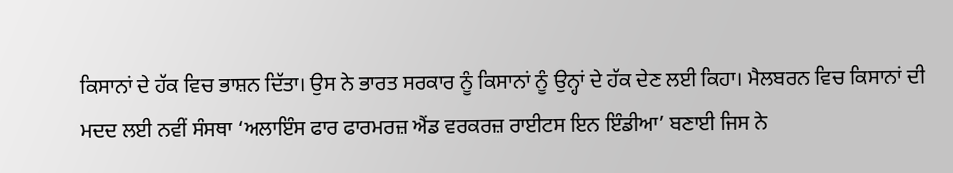ਕਿਸਾਨਾਂ ਦੇ ਹੱਕ ਵਿਚ ਭਾਸ਼ਨ ਦਿੱਤਾ। ਉਸ ਨੇ ਭਾਰਤ ਸਰਕਾਰ ਨੂੰ ਕਿਸਾਨਾਂ ਨੂੰ ਉਨ੍ਹਾਂ ਦੇ ਹੱਕ ਦੇਣ ਲਈ ਕਿਹਾ। ਮੈਲਬਰਨ ਵਿਚ ਕਿਸਾਨਾਂ ਦੀ ਮਦਦ ਲਈ ਨਵੀਂ ਸੰਸਥਾ ‘ਅਲਾਇੰਸ ਫਾਰ ਫਾਰਮਰਜ਼ ਐਂਡ ਵਰਕਰਜ਼ ਰਾਈਟਸ ਇਨ ਇੰਡੀਆ’ ਬਣਾਈ ਜਿਸ ਨੇ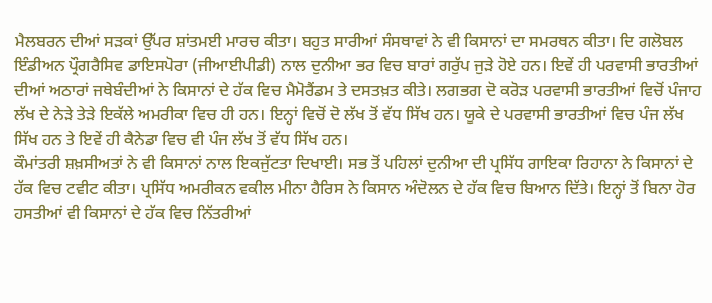ਮੈਲਬਰਨ ਦੀਆਂ ਸੜਕਾਂ ਉੱਪਰ ਸ਼ਾਂਤਮਈ ਮਾਰਚ ਕੀਤਾ। ਬਹੁਤ ਸਾਰੀਆਂ ਸੰਸਥਾਵਾਂ ਨੇ ਵੀ ਕਿਸਾਨਾਂ ਦਾ ਸਮਰਥਨ ਕੀਤਾ। ਦਿ ਗਲੋਬਲ ਇੰਡੀਅਨ ਪ੍ਰੌਗਰੈਸਿਵ ਡਾਇਸਪੋਰਾ (ਜੀਆਈਪੀਡੀ) ਨਾਲ ਦੁਨੀਆ ਭਰ ਵਿਚ ਬਾਰਾਂ ਗਰੁੱਪ ਜੁੜੇ ਹੋਏ ਹਨ। ਇਵੇਂ ਹੀ ਪਰਵਾਸੀ ਭਾਰਤੀਆਂ ਦੀਆਂ ਅਠਾਰਾਂ ਜਥੇਬੰਦੀਆਂ ਨੇ ਕਿਸਾਨਾਂ ਦੇ ਹੱਕ ਵਿਚ ਮੈਮੋਰੈਂਡਮ ਤੇ ਦਸਤਖ਼ਤ ਕੀਤੇ। ਲਗਭਗ ਦੋ ਕਰੋੜ ਪਰਵਾਸੀ ਭਾਰਤੀਆਂ ਵਿਚੋਂ ਪੰਜਾਹ ਲੱਖ ਦੇ ਨੇੜੇ ਤੇੜੇ ਇਕੱਲੇ ਅਮਰੀਕਾ ਵਿਚ ਹੀ ਹਨ। ਇਨ੍ਹਾਂ ਵਿਚੋਂ ਦੋ ਲੱਖ ਤੋਂ ਵੱਧ ਸਿੱਖ ਹਨ। ਯੂਕੇ ਦੇ ਪਰਵਾਸੀ ਭਾਰਤੀਆਂ ਵਿਚ ਪੰਜ ਲੱਖ ਸਿੱਖ ਹਨ ਤੇ ਇਵੇਂ ਹੀ ਕੈਨੇਡਾ ਵਿਚ ਵੀ ਪੰਜ ਲੱਖ ਤੋਂ ਵੱਧ ਸਿੱਖ ਹਨ।
ਕੌਮਾਂਤਰੀ ਸ਼ਖ਼ਸੀਅਤਾਂ ਨੇ ਵੀ ਕਿਸਾਨਾਂ ਨਾਲ ਇਕਜੁੱਟਤਾ ਦਿਖਾਈ। ਸਭ ਤੋਂ ਪਹਿਲਾਂ ਦੁਨੀਆ ਦੀ ਪ੍ਰਸਿੱਧ ਗਾਇਕਾ ਰਿਹਾਨਾ ਨੇ ਕਿਸਾਨਾਂ ਦੇ ਹੱਕ ਵਿਚ ਟਵੀਟ ਕੀਤਾ। ਪ੍ਰਸਿੱਧ ਅਮਰੀਕਨ ਵਕੀਲ ਮੀਨਾ ਹੈਰਿਸ ਨੇ ਕਿਸਾਨ ਅੰਦੋਲਨ ਦੇ ਹੱਕ ਵਿਚ ਬਿਆਨ ਦਿੱਤੇ। ਇਨ੍ਹਾਂ ਤੋਂ ਬਿਨਾ ਹੋਰ ਹਸਤੀਆਂ ਵੀ ਕਿਸਾਨਾਂ ਦੇ ਹੱਕ ਵਿਚ ਨਿੱਤਰੀਆਂ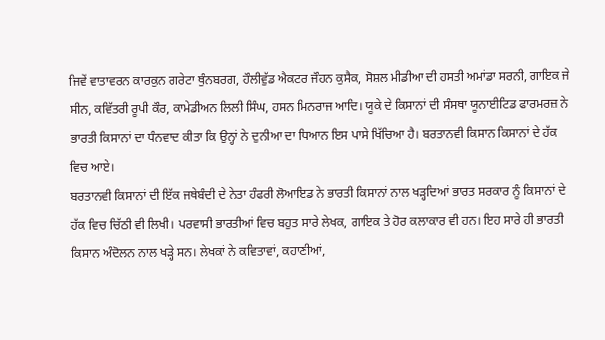ਜਿਵੇਂ ਵਾਤਾਵਰਨ ਕਾਰਕੁਨ ਗਰੇਟਾ ਥੁੰਨਬਰਗ, ਹੌਲੀਵੁੱਡ ਐਕਟਰ ਜੌਹਨ ਕੁਸੈਕ, ਸੋਸ਼ਲ ਮੀਡੀਆ ਦੀ ਹਸਤੀ ਅਮਾਂਡਾ ਸਰਨੀ, ਗਾਇਕ ਜੇ ਸੀਨ, ਕਵਿੱਤਰੀ ਰੂਪੀ ਕੌਰ, ਕਾਮੇਡੀਅਨ ਲਿਲੀ ਸਿੰਘ, ਹਸਨ ਮਿਨਰਾਜ ਆਦਿ। ਯੂਕੇ ਦੇ ਕਿਸਾਨਾਂ ਦੀ ਸੰਸਥਾ ਯੂਨਾਈਟਿਡ ਫਾਰਮਰਜ਼ ਨੇ ਭਾਰਤੀ ਕਿਸਾਨਾਂ ਦਾ ਧੰਨਵਾਦ ਕੀਤਾ ਕਿ ਉਨ੍ਹਾਂ ਨੇ ਦੁਨੀਆ ਦਾ ਧਿਆਨ ਇਸ ਪਾਸੇ ਖਿੱਚਿਆ ਹੈ। ਬਰਤਾਨਵੀ ਕਿਸਾਨ ਕਿਸਾਨਾਂ ਦੇ ਹੱਕ ਵਿਚ ਆਏ।
ਬਰਤਾਨਵੀ ਕਿਸਾਨਾਂ ਦੀ ਇੱਕ ਜਥੇਬੰਦੀ ਦੇ ਨੇਤਾ ਹੰਫਰੀ ਲੋਆਇਡ ਨੇ ਭਾਰਤੀ ਕਿਸਾਨਾਂ ਨਾਲ ਖੜ੍ਹਦਿਆਂ ਭਾਰਤ ਸਰਕਾਰ ਨੂੰ ਕਿਸਾਨਾਂ ਦੇ ਹੱਕ ਵਿਚ ਚਿੱਠੀ ਵੀ ਲਿਖੀ। ਪਰਵਾਸੀ ਭਾਰਤੀਆਂ ਵਿਚ ਬਹੁਤ ਸਾਰੇ ਲੇਖਕ, ਗਾਇਕ ਤੇ ਹੋਰ ਕਲਾਕਾਰ ਵੀ ਹਨ। ਇਹ ਸਾਰੇ ਹੀ ਭਾਰਤੀ ਕਿਸਾਨ ਅੰਦੋਲਨ ਨਾਲ ਖੜ੍ਹੇ ਸਨ। ਲੇਖਕਾਂ ਨੇ ਕਵਿਤਾਵਾਂ, ਕਹਾਣੀਆਂ,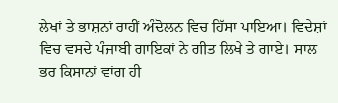ਲੇਖਾਂ ਤੇ ਭਾਸ਼ਨਾਂ ਰਾਹੀਂ ਅੰਦੋਲਨ ਵਿਚ ਹਿੱਸਾ ਪਾਇਆ। ਵਿਦੇਸ਼ਾਂ ਵਿਚ ਵਸਦੇ ਪੰਜਾਬੀ ਗਾਇਕਾਂ ਨੇ ਗੀਤ ਲਿਖੇ ਤੇ ਗਾਏ। ਸਾਲ ਭਰ ਕਿਸਾਨਾਂ ਵਾਂਗ ਹੀ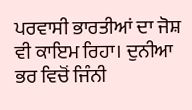ਪਰਵਾਸੀ ਭਾਰਤੀਆਂ ਦਾ ਜੋਸ਼ ਵੀ ਕਾਇਮ ਰਿਹਾ। ਦੁਨੀਆ ਭਰ ਵਿਚੋਂ ਜਿੰਨੀ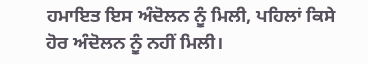ਹਮਾਇਤ ਇਸ ਅੰਦੋਲਨ ਨੂੰ ਮਿਲੀ, ਪਹਿਲਾਂ ਕਿਸੇ ਹੋਰ ਅੰਦੋਲਨ ਨੂੰ ਨਹੀਂ ਮਿਲੀ।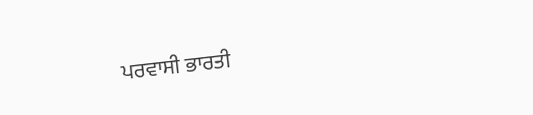ਪਰਵਾਸੀ ਭਾਰਤੀ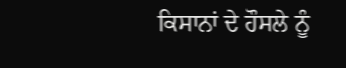ਕਿਸਾਨਾਂ ਦੇ ਹੌਸਲੇ ਨੂੰ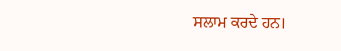ਸਲਾਮ ਕਰਦੇ ਹਨ।